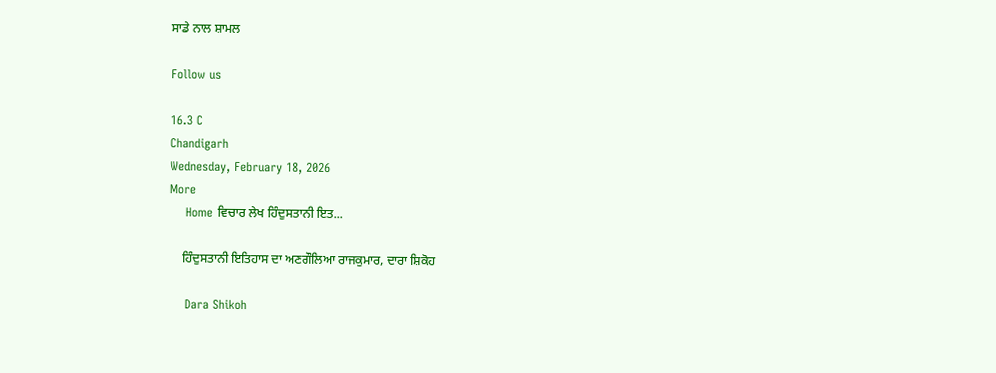ਸਾਡੇ ਨਾਲ ਸ਼ਾਮਲ

Follow us

16.3 C
Chandigarh
Wednesday, February 18, 2026
More
    Home ਵਿਚਾਰ ਲੇਖ ਹਿੰਦੁਸਤਾਨੀ ਇਤ...

    ਹਿੰਦੁਸਤਾਨੀ ਇਤਿਹਾਸ ਦਾ ਅਣਗੌਲਿਆ ਰਾਜਕੁਮਾਰ, ਦਾਰਾ ਸ਼ਿਕੋਹ

    Dara Shikoh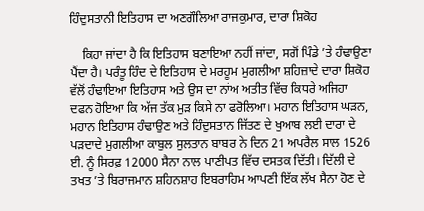ਹਿੰਦੁਸਤਾਨੀ ਇਤਿਹਾਸ ਦਾ ਅਣਗੌਲਿਆ ਰਾਜਕੁਮਾਰ, ਦਾਰਾ ਸ਼ਿਕੋਹ

    ਕਿਹਾ ਜਾਂਦਾ ਹੈ ਕਿ ਇਤਿਹਾਸ ਬਣਾਇਆ ਨਹੀਂ ਜਾਂਦਾ, ਸਗੋਂ ਪਿੰਡੇ ’ਤੇ ਹੰਢਾਉਣਾ ਪੈਂਦਾ ਹੈ। ਪਰੰਤੂ ਹਿੰਦ ਦੇ ਇਤਿਹਾਸ ਦੇ ਮਰਹੂਮ ਮੁਗਲੀਆ ਸ਼ਹਿਜ਼ਾਦੇ ਦਾਰਾ ਸ਼ਿਕੋਹ ਵੱਲੋਂ ਹੰਢਾਇਆ ਇਤਿਹਾਸ ਅਤੇ ਉਸ ਦਾ ਨਾਂਅ ਅਤੀਤ ਵਿੱਚ ਕਿਧਰੇ ਅਜਿਹਾ ਦਫਨ ਹੋਇਆ ਕਿ ਅੱਜ ਤੱਕ ਮੁੜ ਕਿਸੇ ਨਾ ਫਰੋਲਿਆ। ਮਹਾਨ ਇਤਿਹਾਸ ਘੜਨ, ਮਹਾਨ ਇਤਿਹਾਸ ਹੰਢਾਉਣ ਅਤੇ ਹਿੰਦੁਸਤਾਨ ਜਿੱਤਣ ਦੇ ਖੁਆਬ ਲਈ ਦਾਰਾ ਦੇ ਪੜਦਾਦੇ ਮੁਗਲੀਆ ਕਾਬੁਲ ਸੁਲਤਾਨ ਬਾਬਰ ਨੇ ਦਿਨ 21 ਅਪਰੈਲ ਸਾਲ 1526 ਈ. ਨੂੰ ਸਿਰਫ਼ 12000 ਸੈਨਾ ਨਾਲ ਪਾਣੀਪਤ ਵਿੱਚ ਦਸਤਕ ਦਿੱਤੀ। ਦਿੱਲੀ ਦੇ ਤਖਤ ’ਤੇ ਬਿਰਾਜਮਾਨ ਸ਼ਹਿਨਸ਼ਾਹ ਇਬਰਾਹਿਮ ਆਪਣੀ ਇੱਕ ਲੱਖ ਸੈਨਾ ਹੋਣ ਦੇ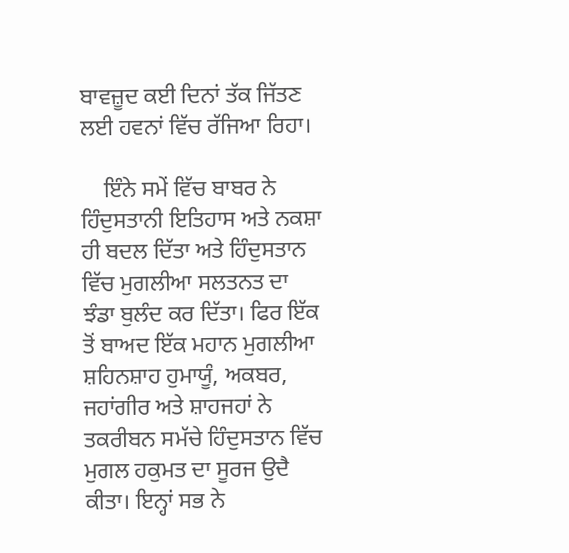ਬਾਵਜ਼ੂਦ ਕਈ ਦਿਨਾਂ ਤੱਕ ਜਿੱਤਣ ਲਈ ਹਵਨਾਂ ਵਿੱਚ ਰੱਜਿਆ ਰਿਹਾ।

    ਇੰਨੇ ਸਮੇਂ ਵਿੱਚ ਬਾਬਰ ਨੇ ਹਿੰਦੁਸਤਾਨੀ ਇਤਿਹਾਸ ਅਤੇ ਨਕਸ਼ਾ ਹੀ ਬਦਲ ਦਿੱਤਾ ਅਤੇ ਹਿੰਦੁਸਤਾਨ ਵਿੱਚ ਮੁਗਲੀਆ ਸਲਤਨਤ ਦਾ ਝੰਡਾ ਬੁਲੰਦ ਕਰ ਦਿੱਤਾ। ਫਿਰ ਇੱਕ ਤੋਂ ਬਾਅਦ ਇੱਕ ਮਹਾਨ ਮੁਗਲੀਆ ਸ਼ਹਿਨਸ਼ਾਹ ਹੁਮਾਯੂੰ, ਅਕਬਰ, ਜਹਾਂਗੀਰ ਅਤੇ ਸ਼ਾਹਜਹਾਂ ਨੇ ਤਕਰੀਬਨ ਸਮੱਚੇ ਹਿੰਦੁਸਤਾਨ ਵਿੱਚ ਮੁਗਲ ਹਕੁਮਤ ਦਾ ਸੂਰਜ ਉਦੈ ਕੀਤਾ। ਇਨ੍ਹਾਂ ਸਭ ਨੇ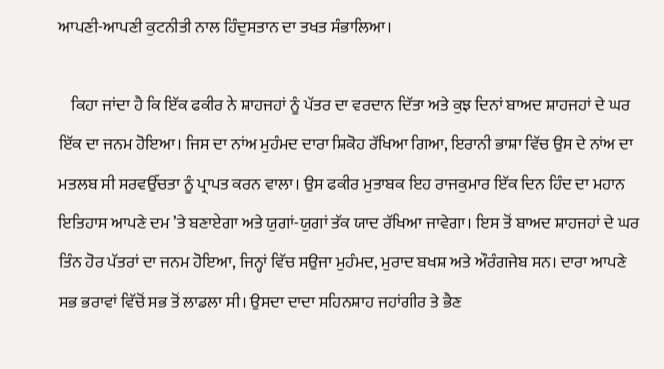ਆਪਣੀ-ਆਪਣੀ ਕੁਟਨੀਤੀ ਨਾਲ ਹਿੰਦੁਸਤਾਨ ਦਾ ਤਖਤ ਸੰਭਾਲਿਆ।

    ਕਿਹਾ ਜਾਂਦਾ ਹੈ ਕਿ ਇੱਕ ਫਕੀਰ ਨੇ ਸ਼ਾਹਜਹਾਂ ਨੂੰ ਪੱਤਰ ਦਾ ਵਰਦਾਨ ਦਿੱਤਾ ਅਤੇ ਕੁਝ ਦਿਨਾਂ ਬਾਅਦ ਸ਼ਾਹਜਹਾਂ ਦੇ ਘਰ ਇੱਕ ਦਾ ਜਨਮ ਹੋਇਆ। ਜਿਸ ਦਾ ਨਾਂਅ ਮੁਹੰਮਦ ਦਾਰਾ ਸ਼ਿਕੋਹ ਰੱਖਿਆ ਗਿਆ, ਇਰਾਨੀ ਭਾਸ਼ਾ ਵਿੱਚ ਉਸ ਦੇ ਨਾਂਅ ਦਾ ਮਤਲਬ ਸੀ ਸਰਵਉੱਚਤਾ ਨੂੰ ਪ੍ਰਾਪਤ ਕਰਨ ਵਾਲਾ। ਉਸ ਫਕੀਰ ਮੁਤਾਬਕ ਇਹ ਰਾਜਕੁਮਾਰ ਇੱਕ ਦਿਨ ਹਿੰਦ ਦਾ ਮਹਾਨ ਇਤਿਹਾਸ ਆਪਣੇ ਦਮ ’ਤੇ ਬਣਾਏਗਾ ਅਤੇ ਯੁਗਾਂ-ਯੁਗਾਂ ਤੱਕ ਯਾਦ ਰੱਖਿਆ ਜਾਵੇਗਾ। ਇਸ ਤੋਂ ਬਾਅਦ ਸ਼ਾਹਜਹਾਂ ਦੇ ਘਰ ਤਿੰਨ ਹੋਰ ਪੱਤਰਾਂ ਦਾ ਜਨਮ ਹੋਇਆ, ਜਿਨ੍ਹਾਂ ਵਿੱਚ ਸਉਜਾ ਮੁਹੰਮਦ, ਮੁਰਾਦ ਬਖਸ਼ ਅਤੇ ਔਰੰਗਜੇਬ ਸਨ। ਦਾਰਾ ਆਪਣੇ ਸਭ ਭਰਾਵਾਂ ਵਿੱਚੋਂ ਸਭ ਤੋਂ ਲਾਡਲਾ ਸੀ। ਉਸਦਾ ਦਾਦਾ ਸਹਿਨਸ਼ਾਹ ਜਹਾਂਗੀਰ ਤੇ ਭੈਣ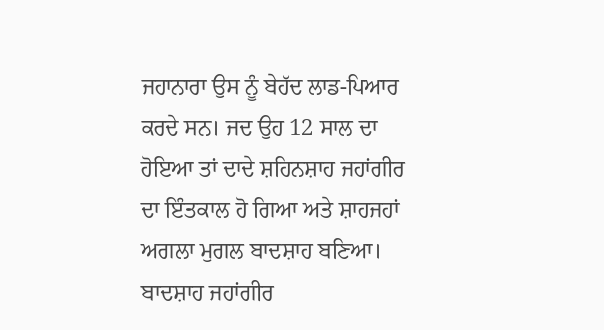ਜਹਾਨਾਰਾ ਉਸ ਨੂੰ ਬੇਹੱਦ ਲਾਡ-ਪਿਆਰ ਕਰਦੇ ਸਨ। ਜਦ ਉਹ 12 ਸਾਲ ਦਾ ਹੋਇਆ ਤਾਂ ਦਾਦੇ ਸ਼ਹਿਨਸ਼ਾਹ ਜਹਾਂਗੀਰ ਦਾ ਇੰਤਕਾਲ ਹੋ ਗਿਆ ਅਤੇ ਸ਼ਾਹਜਹਾਂ ਅਗਲਾ ਮੁਗਲ ਬਾਦਸ਼ਾਹ ਬਣਿਆ। ਬਾਦਸ਼ਾਹ ਜਹਾਂਗੀਰ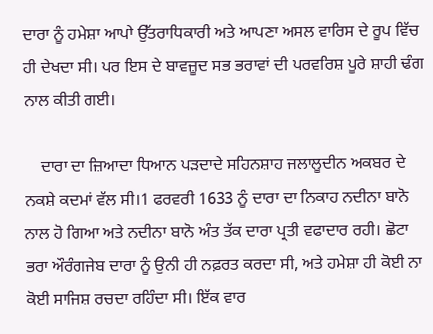ਦਾਰਾ ਨੂੰ ਹਮੇਸ਼ਾ ਆਪਾੇ ਉੱਤਰਾਧਿਕਾਰੀ ਅਤੇ ਆਪਣਾ ਅਸਲ ਵਾਰਿਸ ਦੇ ਰੂਪ ਵਿੱਚ ਹੀ ਦੇਖਦਾ ਸੀ। ਪਰ ਇਸ ਦੇ ਬਾਵਜ਼ੂਦ ਸਭ ਭਰਾਵਾਂ ਦੀ ਪਰਵਰਿਸ਼ ਪੂਰੇ ਸ਼ਾਹੀ ਢੰਗ ਨਾਲ ਕੀਤੀ ਗਈ।

    ਦਾਰਾ ਦਾ ਜ਼ਿਆਦਾ ਧਿਆਨ ਪੜਦਾਦੇ ਸਹਿਨਸ਼ਾਹ ਜਲਾਲੂਦੀਨ ਅਕਬਰ ਦੇ ਨਕਸ਼ੇ ਕਦਮਾਂ ਵੱਲ ਸੀ।1 ਫਰਵਰੀ 1633 ਨੂੰ ਦਾਰਾ ਦਾ ਨਿਕਾਹ ਨਦੀਨਾ ਬਾਨੋ ਨਾਲ ਹੋ ਗਿਆ ਅਤੇ ਨਦੀਨਾ ਬਾਨੋ ਅੰਤ ਤੱਕ ਦਾਰਾ ਪ੍ਰਤੀ ਵਫਾਦਾਰ ਰਹੀ। ਛੋਟਾ ਭਰਾ ਔਰੰਗਜੇਬ ਦਾਰਾ ਨੂੰ ਉਨੀ ਹੀ ਨਫ਼ਰਤ ਕਰਦਾ ਸੀ, ਅਤੇ ਹਮੇਸ਼ਾ ਹੀ ਕੋਈ ਨਾ ਕੋਈ ਸਾਜਿਸ਼ ਰਚਦਾ ਰਹਿੰਦਾ ਸੀ। ਇੱਕ ਵਾਰ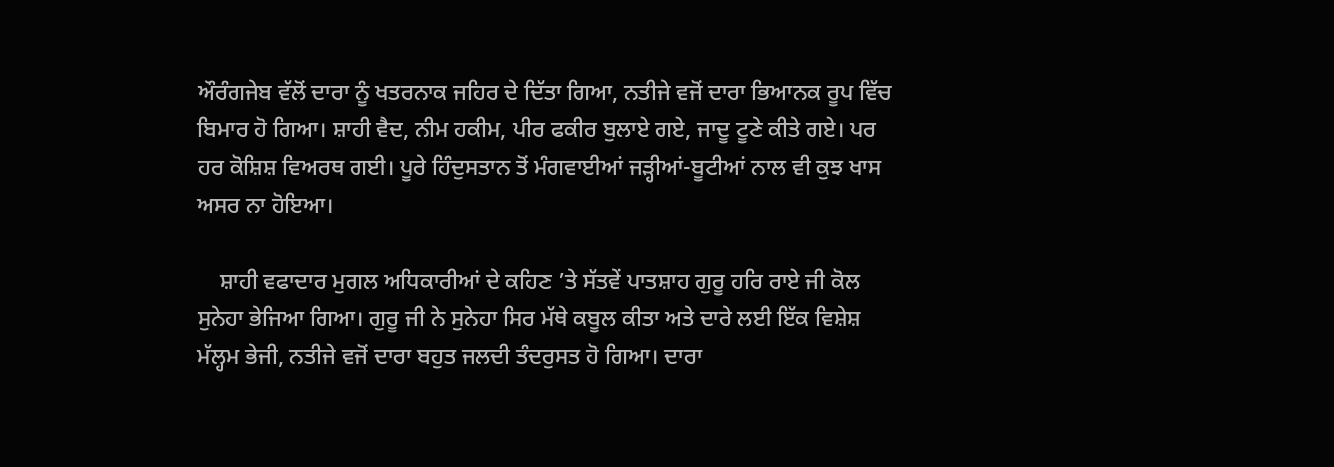ਔਰੰਗਜੇਬ ਵੱਲੋਂ ਦਾਰਾ ਨੂੰ ਖਤਰਨਾਕ ਜਹਿਰ ਦੇ ਦਿੱਤਾ ਗਿਆ, ਨਤੀਜੇ ਵਜੋਂ ਦਾਰਾ ਭਿਆਨਕ ਰੂਪ ਵਿੱਚ ਬਿਮਾਰ ਹੋ ਗਿਆ। ਸ਼ਾਹੀ ਵੈਦ, ਨੀਮ ਹਕੀਮ, ਪੀਰ ਫਕੀਰ ਬੁਲਾਏ ਗਏ, ਜਾਦੂ ਟੂਣੇ ਕੀਤੇ ਗਏ। ਪਰ ਹਰ ਕੋਸ਼ਿਸ਼ ਵਿਅਰਥ ਗਈ। ਪੂਰੇ ਹਿੰਦੁਸਤਾਨ ਤੋਂ ਮੰਗਵਾਈਆਂ ਜੜ੍ਹੀਆਂ-ਬੂਟੀਆਂ ਨਾਲ ਵੀ ਕੁਝ ਖਾਸ ਅਸਰ ਨਾ ਹੋਇਆ।

    ਸ਼ਾਹੀ ਵਫਾਦਾਰ ਮੁਗਲ ਅਧਿਕਾਰੀਆਂ ਦੇ ਕਹਿਣ ’ਤੇ ਸੱਤਵੇਂ ਪਾਤਸ਼ਾਹ ਗੁਰੂ ਹਰਿ ਰਾਏ ਜੀ ਕੋਲ ਸੁਨੇਹਾ ਭੇਜਿਆ ਗਿਆ। ਗੁਰੂ ਜੀ ਨੇ ਸੁਨੇਹਾ ਸਿਰ ਮੱਥੇ ਕਬੂਲ ਕੀਤਾ ਅਤੇ ਦਾਰੇ ਲਈ ਇੱਕ ਵਿਸ਼ੇਸ਼ ਮੱਲ੍ਹਮ ਭੇਜੀ, ਨਤੀਜੇ ਵਜੋਂ ਦਾਰਾ ਬਹੁਤ ਜਲਦੀ ਤੰਦਰੁਸਤ ਹੋ ਗਿਆ। ਦਾਰਾ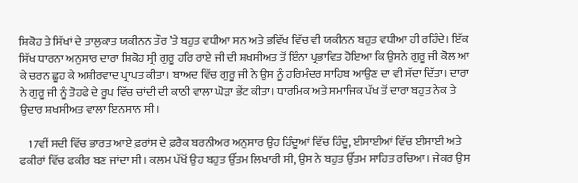ਸ਼ਿਕੋਹ ਤੇ ਸਿੱਖਾਂ ਦੇ ਤਾਲੁਕਾਤ ਯਕੀਨਨ ਤੌਰ ’ਤੇ ਬਹੁਤ ਵਧੀਆ ਸਨ ਅਤੇ ਭਵਿੱਖ ਵਿੱਚ ਵੀ ਯਕੀਨਨ ਬਹੁਤ ਵਧੀਆ ਹੀ ਰਹਿੰਦੇ। ਇੱਕ ਸਿੱਖ ਧਾਰਨਾ ਅਨੁਸਾਰ ਦਾਰਾ ਸ਼ਿਕੋਹ ਸ੍ਰੀ ਗੁਰੂ ਹਰਿ ਰਾਏ ਜੀ ਦੀ ਸ਼ਖਸੀਅਤ ਤੋਂ ਇੰਨਾ ਪ੍ਰਭਾਵਿਤ ਹੋਇਆ ਕਿ ਉਸਨੇ ਗੁਰੂ ਜੀ ਕੋਲ ਆ ਕੇ ਚਰਨ ਛੂਹ ਕੇ ਅਸ਼ੀਰਵਾਦ ਪ੍ਰਾਪਤ ਕੀਤਾ। ਬਾਅਦ ਵਿੱਚ ਗੁਰੂ ਜੀ ਨੇ ਉਸ ਨੂੰ ਹਰਿਮੰਦਰ ਸਾਹਿਬ ਆਉਣ ਦਾ ਵੀ ਸੱਦਾ ਦਿੱਤਾ। ਦਾਰਾ ਨੇ ਗੁਰੂ ਜੀ ਨੂੰ ਤੋਹਫੇ ਦੇ ਰੂਪ ਵਿੱਚ ਚਾਂਦੀ ਦੀ ਕਾਠੀ ਵਾਲਾ ਘੋੜਾ ਭੇਂਟ ਕੀਤਾ। ਧਾਰਮਿਕ ਅਤੇ ਸਮਾਜਿਕ ਪੱਖ ਤੋਂ ਦਾਰਾ ਬਹੁਤ ਨੇਕ ਤੇ ਉਦਾਰ ਸ਼ਖਸੀਅਤ ਵਾਲਾ ਇਨਸਾਨ ਸੀ।

    17ਵੀਂ ਸਦੀ ਵਿੱਚ ਭਾਰਤ ਆਏ ਫ਼ਰਾਂਸ ਦੇ ਫ਼ਰੈਕ ਬਰਨੀਅਰ ਅਨੁਸਾਰ ਉਹ ਹਿੰਦੂਆਂ ਵਿੱਚ ਹਿੰਦੂ, ਈਸਾਈਆਂ ਵਿੱਚ ਈਸਾਈ ਅਤੇ ਫਕੀਰਾਂ ਵਿੱਚ ਫਕੀਰ ਬਣ ਜਾਂਦਾ ਸੀ। ਕਲਮ ਪੱਖੋਂ ਉਹ ਬਹੁਤ ਉੱਤਮ ਲਿਖਾਰੀ ਸੀ, ਉਸ ਨੇ ਬਹੁਤ ਉੱਤਮ ਸਾਹਿਤ ਰਚਿਆ। ਜੇਕਰ ਉਸ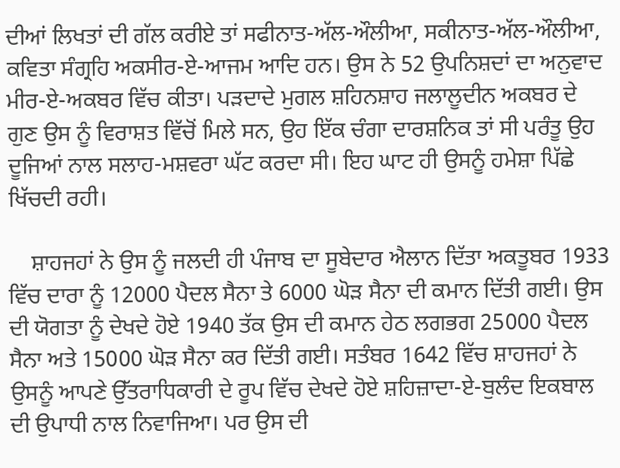ਦੀਆਂ ਲਿਖਤਾਂ ਦੀ ਗੱਲ ਕਰੀਏ ਤਾਂ ਸਫੀਨਾਤ-ਅੱਲ-ਔਲੀਆ, ਸਕੀਨਾਤ-ਅੱਲ-ਔਲੀਆ, ਕਵਿਤਾ ਸੰਗ੍ਰਹਿ ਅਕਸੀਰ-ਏ-ਆਜਮ ਆਦਿ ਹਨ। ਉਸ ਨੇ 52 ਉਪਨਿਸ਼ਦਾਂ ਦਾ ਅਨੁਵਾਦ ਮੀਰ-ਏ-ਅਕਬਰ ਵਿੱਚ ਕੀਤਾ। ਪੜਦਾਦੇ ਮੁਗਲ ਸ਼ਹਿਨਸ਼ਾਹ ਜਲਾਲੂਦੀਨ ਅਕਬਰ ਦੇ ਗੁਣ ਉਸ ਨੂੰ ਵਿਰਾਸ਼ਤ ਵਿੱਚੋਂ ਮਿਲੇ ਸਨ, ਉਹ ਇੱਕ ਚੰਗਾ ਦਾਰਸ਼ਨਿਕ ਤਾਂ ਸੀ ਪਰੰਤੂ ਉਹ ਦੂਜਿਆਂ ਨਾਲ ਸਲਾਹ-ਮਸ਼ਵਰਾ ਘੱਟ ਕਰਦਾ ਸੀ। ਇਹ ਘਾਟ ਹੀ ਉਸਨੂੰ ਹਮੇਸ਼ਾ ਪਿੱਛੇ ਖਿੱਚਦੀ ਰਹੀ।

    ਸ਼ਾਹਜਹਾਂ ਨੇ ਉਸ ਨੂੰ ਜਲਦੀ ਹੀ ਪੰਜਾਬ ਦਾ ਸੂਬੇਦਾਰ ਐਲਾਨ ਦਿੱਤਾ ਅਕਤੂਬਰ 1933 ਵਿੱਚ ਦਾਰਾ ਨੂੰ 12000 ਪੈਦਲ ਸੈਨਾ ਤੇ 6000 ਘੋੜ ਸੈਨਾ ਦੀ ਕਮਾਨ ਦਿੱਤੀ ਗਈ। ਉਸ ਦੀ ਯੋਗਤਾ ਨੂੰ ਦੇਖਦੇ ਹੋਏ 1940 ਤੱਕ ਉਸ ਦੀ ਕਮਾਨ ਹੇਠ ਲਗਭਗ 25000 ਪੈਦਲ ਸੈਨਾ ਅਤੇ 15000 ਘੋੜ ਸੈਨਾ ਕਰ ਦਿੱਤੀ ਗਈ। ਸਤੰਬਰ 1642 ਵਿੱਚ ਸ਼ਾਹਜਹਾਂ ਨੇ ਉਸਨੂੰ ਆਪਣੇ ਉੱਤਰਾਧਿਕਾਰੀ ਦੇ ਰੂਪ ਵਿੱਚ ਦੇਖਦੇ ਹੋਏ ਸ਼ਹਿਜ਼ਾਦਾ-ਏ-ਬੁਲੰਦ ਇਕਬਾਲ ਦੀ ਉਪਾਧੀ ਨਾਲ ਨਿਵਾਜਿਆ। ਪਰ ਉਸ ਦੀ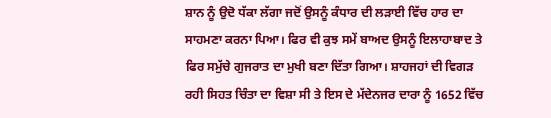ਸ਼ਾਨ ਨੂੰ ਉਦੋ ਧੱਕਾ ਲੱਗਾ ਜਦੋਂ ਉਸਨੂੰ ਕੰਧਾਰ ਦੀ ਲੜਾਈ ਵਿੱਚ ਹਾਰ ਦਾ ਸਾਹਮਣਾ ਕਰਨਾ ਪਿਆ। ਫਿਰ ਵੀ ਕੁਝ ਸਮੇਂ ਬਾਅਦ ਉਸਨੂੰ ਇਲਾਹਾਬਾਦ ਤੇ ਫਿਰ ਸਮੁੱਚੇ ਗੁਜਰਾਤ ਦਾ ਮੁਖੀ ਬਣਾ ਦਿੱਤਾ ਗਿਆ। ਸ਼ਾਹਜਹਾਂ ਦੀ ਵਿਗੜ ਰਹੀ ਸਿਹਤ ਚਿੰਤਾ ਦਾ ਵਿਸ਼ਾ ਸੀ ਤੇ ਇਸ ਦੇ ਮੱਦੇਨਜਰ ਦਾਰਾ ਨੂੰ 1652 ਵਿੱਚ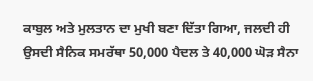ਕਾਬੁਲ ਅਤੇ ਮੁਲਤਾਨ ਦਾ ਮੁਖੀ ਬਣਾ ਦਿੱਤਾ ਗਿਆ, ਜਲਦੀ ਹੀ ਉਸਦੀ ਸੈਨਿਕ ਸਮਰੱਥਾ 50,000 ਪੈਦਲ ਤੇ 40,000 ਘੋੜ ਸੈਨਾ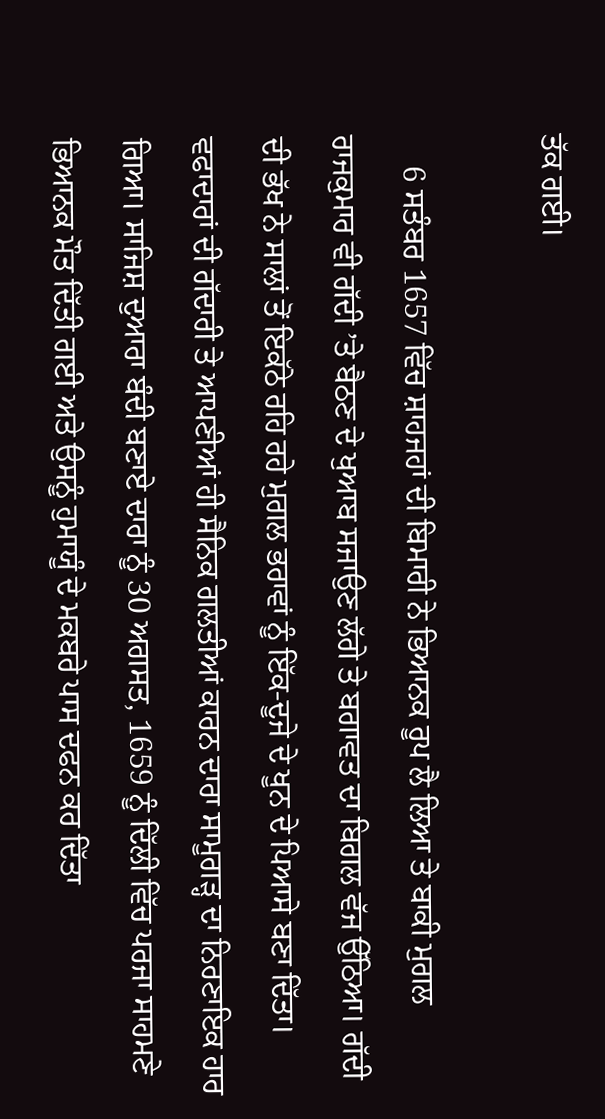ਤੱਕ ਗਈ।

    6 ਸਤੰਬਰ 1657 ਵਿੱਚ ਸ਼ਾਹਜਹਾਂ ਦੀ ਬਿਮਾਰੀ ਨੇ ਭਿਆਨਕ ਰੂਪ ਲੈ ਲਿਆ ਤੇ ਬਾਕੀ ਮੁਗਲ ਰਾਜਕੁਮਾਰ ਵੀ ਗੱਦੀ ’ਤੇ ਬੈਠਣ ਦੇ ਖੁਆਬ ਸਜਾਉਣ ਲੱਗੇ ਤੇ ਬਗਾਵਤ ਦਾ ਬਿਗਲ ਵੱਜ ਉੱਠਿਆ। ਗੱਦੀ ਦੀ ਭੱਖ ਨੇ ਸਾਲਾਂ ਤੋਂ ਇਕੱਠੇ ਰਹਿ ਰਹੇ ਮੁਗਲ ਭਰਾਵਾਂ ਨੂੰ ਇੱਕ-ਦੂਜੇ ਦੇ ਖੂਨ ਦੇ ਪਿਆਸੇ ਬਣਾ ਦਿੱਤਾ। ਵਫਾਦਾਰਾਂ ਦੀ ਗੱਦਾਰੀ ਤੇ ਆਪਣੀਆਂ ਹੀ ਸੈਨਿਕ ਗਲਤੀਆਂ ਕਾਰਨ ਦਾਰਾ ਸਾਮੂਗੜ੍ਹ ਦਾ ਨਿਰਣਾਇਕ ਹਾਰ ਗਿਆ। ਸਾਜਿਸ਼ ਦੁਆਰਾ ਬੰਦੀ ਬਣਾਏ ਦਾਰਾ ਨੂੰ 30 ਅਗਸਤ, 1659 ਨੂੰ ਦਿੱਲੀ ਵਿੱਚ ਪਰਜਾ ਸਾਹਮਣੇ ਭਿਆਨਕ ਮੌਤ ਦਿੱਤੀ ਗਈ ਅਤੇ ਉਸਨੂੰ ਹੁਮਾਯੂੰ ਦੇ ਮਕਬਰੇ ਪਾਸ ਦਫਨ ਕਰ ਦਿੱਤਾ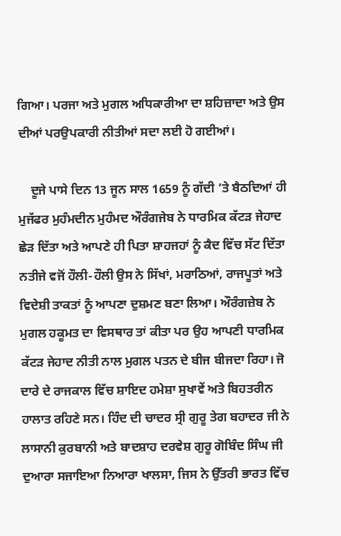ਗਿਆ। ਪਰਜਾ ਅਤੇ ਮੁਗਲ ਅਧਿਕਾਰੀਆ ਦਾ ਸ਼ਹਿਜ਼ਾਦਾ ਅਤੇ ਉਸ ਦੀਆਂ ਪਰਉਪਕਾਰੀ ਨੀਤੀਆਂ ਸਦਾ ਲਈ ਹੋ ਗਈਆਂ।

    ਦੂਜੇ ਪਾਸੇ ਦਿਨ 13 ਜੂਨ ਸਾਲ 1659 ਨੂੰ ਗੱਦੀ ’ਤੇ ਬੈਠਦਿਆਂ ਹੀ ਮੁਜੱਫਰ ਮੁਹੰਮਦੀਨ ਮੁਹੰਮਦ ਔਰੰਗਜੇਬ ਨੇ ਧਾਰਮਿਕ ਕੱਟੜ ਜੇਹਾਦ ਛੇੜ ਦਿੱਤਾ ਅਤੇ ਆਪਣੇ ਹੀ ਪਿਤਾ ਸ਼ਾਹਜਹਾਂ ਨੂੰ ਕੈਦ ਵਿੱਚ ਸੱਟ ਦਿੱਤਾ ਨਤੀਜੇ ਵਜੋਂ ਹੌਲੀ-ਹੌਲੀ ਉਸ ਨੇ ਸਿੱਖਾਂ, ਮਰਾਠਿਆਂ, ਰਾਜਪੂਤਾਂ ਅਤੇ ਵਿਦੇਸ਼ੀ ਤਾਕਤਾਂ ਨੂੰ ਆਪਣਾ ਦੁਸ਼ਮਣ ਬਣਾ ਲਿਆ। ਔਰੰਗਜ਼ੇਬ ਨੇ ਮੁਗਲ ਹਕੂਮਤ ਦਾ ਵਿਸਥਾਰ ਤਾਂ ਕੀਤਾ ਪਰ ਉਹ ਆਪਣੀ ਧਾਰਮਿਕ ਕੱਟੜ ਜੇਹਾਦ ਨੀਤੀ ਨਾਲ ਮੁਗਲ ਪਤਨ ਦੇ ਬੀਜ ਬੀਜਦਾ ਰਿਹਾ। ਜੋ ਦਾਰੇ ਦੇ ਰਾਜਕਾਲ ਵਿੱਚ ਸ਼ਾਇਦ ਹਮੇਸ਼ਾ ਸੁਖਾਵੇਂ ਅਤੇ ਬਿਹਤਰੀਨ ਹਾਲਾਤ ਰਹਿਣੇ ਸਨ। ਹਿੰਦ ਦੀ ਚਾਦਰ ਸ੍ਰੀ ਗੁਰੂ ਤੇਗ ਬਹਾਦਰ ਜੀ ਨੇ ਲਾਸਾਨੀ ਕੁਰਬਾਨੀ ਅਤੇ ਬਾਦਸ਼ਾਹ ਦਰਵੇਸ਼ ਗੁਰੂ ਗੋਬਿੰਦ ਸਿੰਘ ਜੀ ਦੁਆਰਾ ਸਜਾਇਆ ਨਿਆਰਾ ਖਾਲਸਾ, ਜਿਸ ਨੇ ਉੱਤਰੀ ਭਾਰਤ ਵਿੱਚ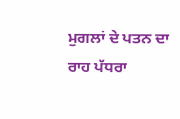ਮੁਗਲਾਂ ਦੇ ਪਤਨ ਦਾ ਰਾਹ ਪੱਧਰਾ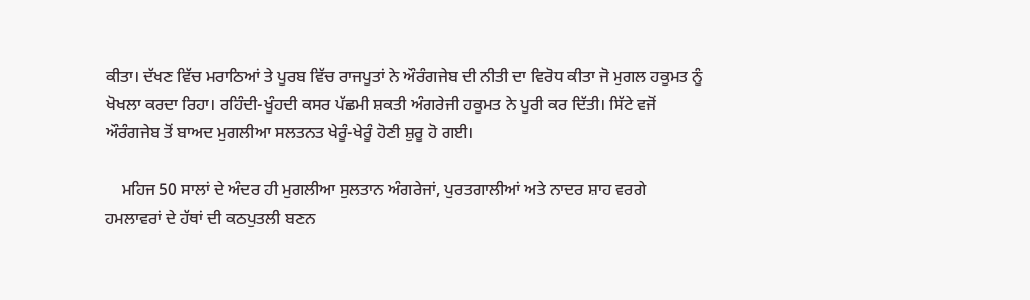ਕੀਤਾ। ਦੱਖਣ ਵਿੱਚ ਮਰਾਠਿਆਂ ਤੇ ਪੂਰਬ ਵਿੱਚ ਰਾਜਪੂਤਾਂ ਨੇ ਔਰੰਗਜੇਬ ਦੀ ਨੀਤੀ ਦਾ ਵਿਰੋਧ ਕੀਤਾ ਜੋ ਮੁਗਲ ਹਕੂਮਤ ਨੂੰ ਖੋਖਲਾ ਕਰਦਾ ਰਿਹਾ। ਰਹਿੰਦੀ-ਖੂੰਹਦੀ ਕਸਰ ਪੱਛਮੀ ਸ਼ਕਤੀ ਅੰਗਰੇਜੀ ਹਕੂਮਤ ਨੇ ਪੂਰੀ ਕਰ ਦਿੱਤੀ। ਸਿੱਟੇ ਵਜੋਂ ਔਰੰਗਜੇਬ ਤੋਂ ਬਾਅਦ ਮੁਗਲੀਆ ਸਲਤਨਤ ਖੇਰੂੰ-ਖੇਰੂੰ ਹੋਣੀ ਸ਼ੁਰੂ ਹੋ ਗਈ।

    ਮਹਿਜ 50 ਸਾਲਾਂ ਦੇ ਅੰਦਰ ਹੀ ਮੁਗਲੀਆ ਸੁਲਤਾਨ ਅੰਗਰੇਜਾਂ, ਪੁਰਤਗਾਲੀਆਂ ਅਤੇ ਨਾਦਰ ਸ਼ਾਹ ਵਰਗੇ ਹਮਲਾਵਰਾਂ ਦੇ ਹੱਥਾਂ ਦੀ ਕਠਪੁਤਲੀ ਬਣਨ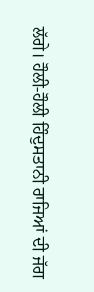ਲੱਗੇ। ਹੌਲੀ-ਹੌਲੀ ਹਿੰਦੁਸਤਾਨੀ ਰਾਜਿਆਂ ਦੀ ਜੱਗ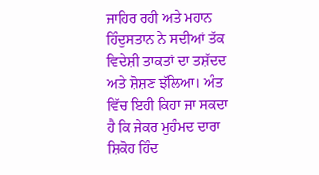ਜਾਹਿਰ ਰਹੀ ਅਤੇ ਮਹਾਨ ਹਿੰਦੁਸਤਾਨ ਨੇ ਸਦੀਆਂ ਤੱਕ ਵਿਦੇਸ਼ੀ ਤਾਕਤਾਂ ਦਾ ਤਸ਼ੱਦਦ ਅਤੇ ਸ਼ੋਸ਼ਣ ਝੱਲਿਆ। ਅੰਤ ਵਿੱਚ ਇਹੀ ਕਿਹਾ ਜਾ ਸਕਦਾ ਹੈ ਕਿ ਜੇਕਰ ਮੁਹੰਮਦ ਦਾਰਾ ਸ਼ਿਕੋਹ ਹਿੰਦ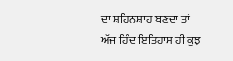ਦਾ ਸ਼ਹਿਨਸ਼ਾਹ ਬਣਦਾ ਤਾਂ ਅੱਜ ਹਿੰਦ ਇਤਿਹਾਸ ਹੀ ਕੁਝ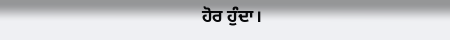ਹੋਰ ਹੁੰਦਾ।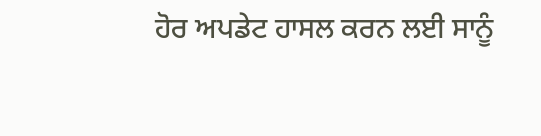ਹੋਰ ਅਪਡੇਟ ਹਾਸਲ ਕਰਨ ਲਈ ਸਾਨੂੰ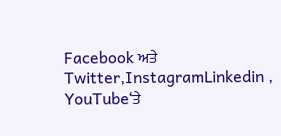Facebook ਅਤੇ Twitter,InstagramLinkedin , YouTube‘ਤੇ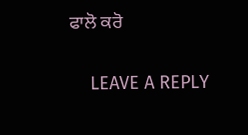ਫਾਲੋ ਕਰੋ

    LEAVE A REPLY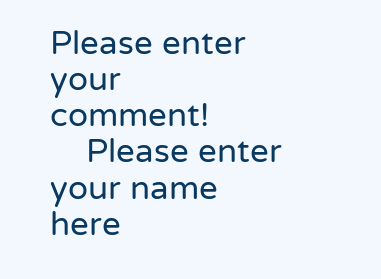Please enter your comment!
    Please enter your name here